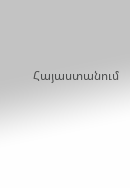Հայաստանում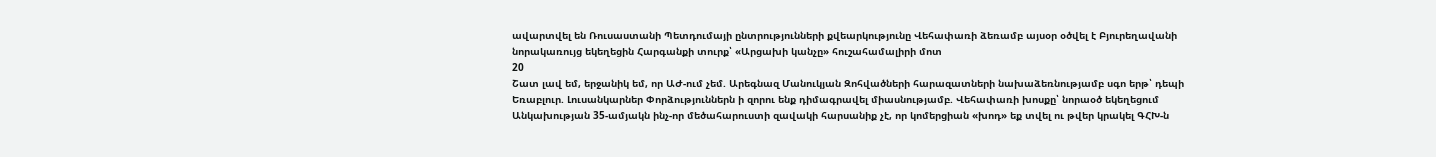ավարտվել են Ռուսաստանի Պետդումայի ընտրությունների քվեարկությունը Վեհափառի ձեռամբ այսօր օծվել է Բյուրեղավանի նորակառույց եկեղեցին Հարգանքի տուրք՝ «Արցախի կանչը» հուշահամալիրի մոտ
20
Շատ լավ եմ, երջանիկ եմ, որ ԱԺ-ում չեմ. Արեգնազ Մանուկյան Զոհվածների հարազատների նախաձեռնությամբ սգո երթ՝ դեպի Եռաբլուր. Լուսանկարներ Փորձություններն ի զորու ենք դիմագրավել միասնությամբ. Վեհափառի խոսքը՝ նորաօծ եկեղեցում Անկախության 35-ամյակն ինչ-որ մեծահարուստի զավակի հարսանիք չէ, որ կոմերցիան «խոդ» եք տվել ու թվեր կրակել ԳՀԽ-ն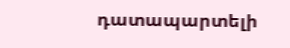դատապարտելի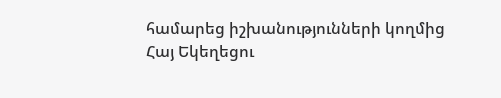համարեց իշխանությունների կողմից Հայ Եկեղեցու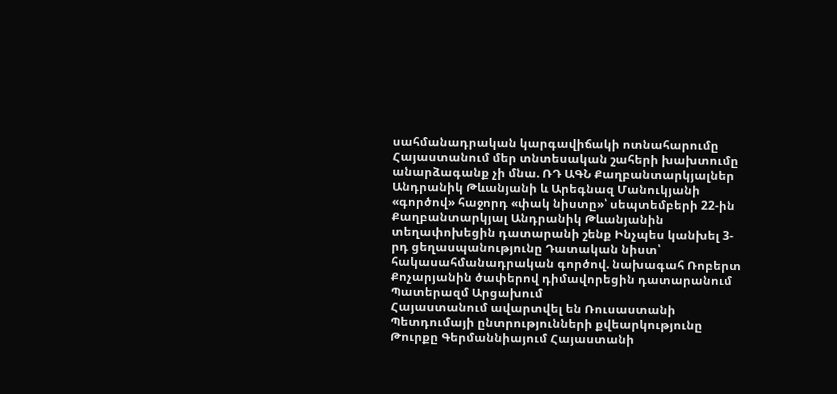սահմանադրական կարգավիճակի ոտնահարումը Հայաստանում մեր տնտեսական շահերի խախտումը անարձագանք չի մնա. ՌԴ ԱԳՆ Քաղբանտարկյալներ Անդրանիկ Թևանյանի և Արեգնազ Մանուկյանի «գործով» հաջորդ «փակ նիստը»՝ սեպտեմբերի 22-ին Քաղբանտարկյալ Անդրանիկ Թևանյանին տեղափոխեցին դատարանի շենք Ինչպես կանխել 3-րդ ցեղասպանությունը Դատական նիստ՝ հակասահմանադրական գործով. նախագահ Ռոբերտ Քոչարյանին ծափերով դիմավորեցին դատարանում Պատերազմ Արցախում
Հայաստանում ավարտվել են Ռուսաստանի Պետդումայի ընտրությունների քվեարկությունը Թուրքը Գերմաննիայում Հայաստանի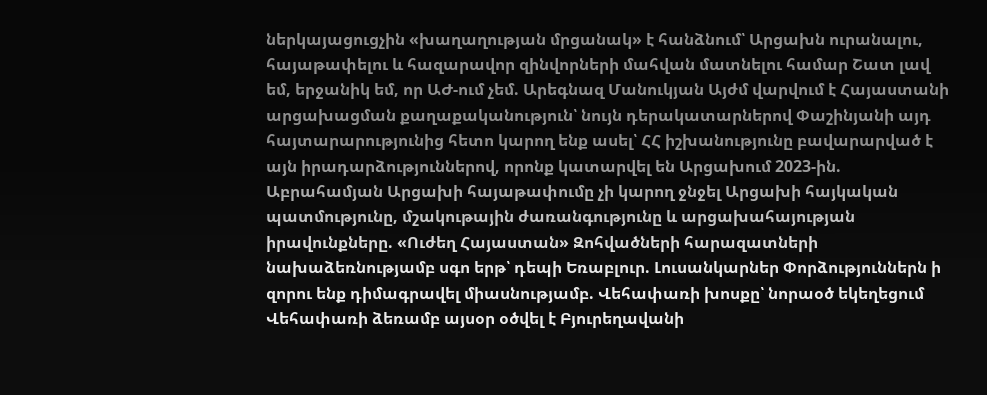ներկայացուցչին «խաղաղության մրցանակ» է հանձնում՝ Արցախն ուրանալու, հայաթափելու և հազարավոր զինվորների մահվան մատնելու համար Շատ լավ եմ, երջանիկ եմ, որ ԱԺ-ում չեմ. Արեգնազ Մանուկյան Այժմ վարվում է Հայաստանի արցախացման քաղաքականություն՝ նույն դերակատարներով Փաշինյանի այդ հայտարարությունից հետո կարող ենք ասել՝ ՀՀ իշխանությունը բավարարված է այն իրադարձություններով, որոնք կատարվել են Արցախում 2023-ին. Աբրահամյան Արցախի հայաթափումը չի կարող ջնջել Արցախի հայկական պատմությունը, մշակութային ժառանգությունը և արցախահայության իրավունքները. «Ուժեղ Հայաստան» Զոհվածների հարազատների նախաձեռնությամբ սգո երթ՝ դեպի Եռաբլուր. Լուսանկարներ Փորձություններն ի զորու ենք դիմագրավել միասնությամբ. Վեհափառի խոսքը՝ նորաօծ եկեղեցում Վեհափառի ձեռամբ այսօր օծվել է Բյուրեղավանի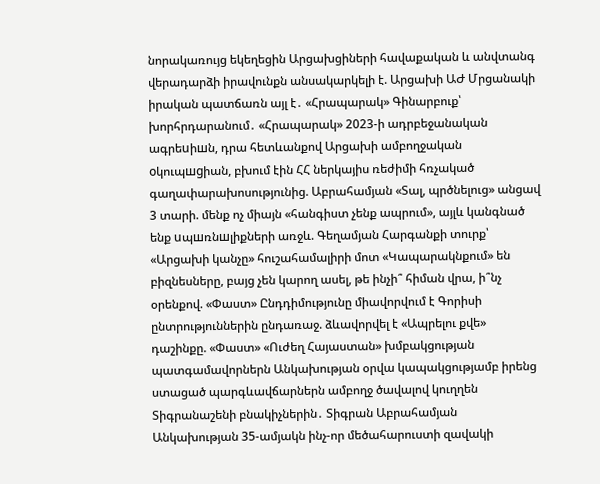նորակառույց եկեղեցին Արցախցիների հավաքական և անվտանգ վերադարձի իրավունքն անսակարկելի է. Արցախի ԱԺ Մրցանակի իրական պատճառն այլ է․ «Հրապարակ» Գինարբուք՝ խորհրդարանում․ «Հրապարակ» 2023-ի ադրբեջանական ագրեuիшն, դրա հետևանքով Արցախի ամբողջական oկուպшgիան, բխում էին ՀՀ ներկայիս ռեժիմի հռչակած գաղափարախոսությունից. Աբրահամյան «Տալ, պրծնելուց» անցավ 3 տարի. մենք ոչ միայն «հանգիստ չենք ապրում», այլև կանգնած ենք uպшռնшլիքների առջև. Գեղամյան Հարգանքի տուրք՝ «Արցախի կանչը» հուշահամալիրի մոտ «Կապարակնքում» են բիզնեսները, բայց չեն կարող ասել, թե ինչի՞ հիման վրա, ի՞նչ օրենքով. «Փաստ» Ընդդիմությունը միավորվում է Գորիսի ընտրություններին ընդառաջ. ձևավորվել է «Ապրելու քվե» դաշինքը. «Փաստ» «Ուժեղ Հայաստան» խմբակցության պատգամավորներն Անկախության օրվա կապակցությամբ իրենց ստացած պարգևավճարներն ամբողջ ծավալով կուղղեն Տիգրանաշենի բնակիչներին․ Տիգրան Աբրահամյան Անկախության 35-ամյակն ինչ-որ մեծահարուստի զավակի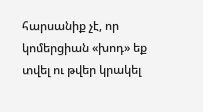հարսանիք չէ, որ կոմերցիան «խոդ» եք տվել ու թվեր կրակել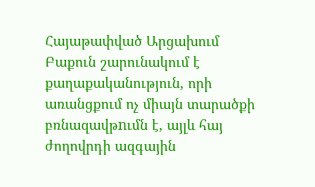Հայաթափված Արցախում Բաքուն շարունակում է քաղաքականություն, որի առանցքում ոչ միայն տարածքի բռնազավթnւմն է, այլև հայ ժողովրդի ազգային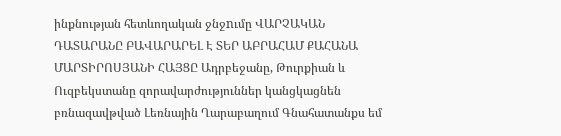ինքնության հետևողական ջնջnւմը ՎԱՐՉԱԿԱՆ ԴԱՏԱՐԱՆԸ ԲԱՎԱՐԱՐԵԼ Է ՏԵՐ ԱԲՐԱՀԱՄ ՔԱՀԱՆԱ ՄԱՐՏԻՐՈՍՅԱՆԻ ՀԱՅՑԸ Ադրբեջանը, Թուրքիան և Ուզբեկստանը զորավարժություններ կանցկացնեն բռնազավթված Լեռնային Ղարաբաղում Գնահատանքս եմ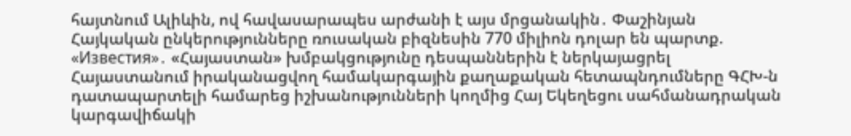հայտնում Ալիևին, ով հավասարապես արժանի է այս մրցանակին․ Փաշինյան Հայկական ընկերությունները ռուսական բիզնեսին 770 միլիոն դոլար են պարտք. «Известия»․ «Հայաստան» խմբակցությունը դեսպաններին է ներկայացրել Հայաստանում իրականացվող համակարգային քաղաքական հետապնդումները ԳՀԽ-ն դատապարտելի համարեց իշխանությունների կողմից Հայ Եկեղեցու սահմանադրական կարգավիճակի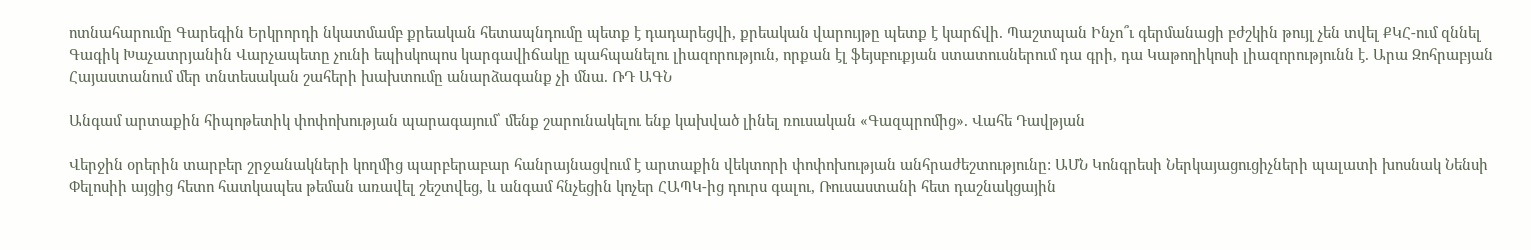ոտնահարումը Գարեգին Երկրորդի նկատմամբ քրեական հետապնդումը պետք է դադարեցվի, քրեական վարույթը պետք է կարճվի. Պաշտպան Ինչո՞ւ գերմանացի բժշկին թույլ չեն տվել ՔԿՀ-ում զննել Գագիկ Խաչատրյանին Վարչապետը չունի եպիսկոպոս կարգավիճակը պահպանելու լիազորություն, որքան էլ ֆեյսբուքյան ստատուսներում դա գրի, դա Կաթողիկոսի լիազորությունն է. Արա Զոհրաբյան Հայաստանում մեր տնտեսական շահերի խախտումը անարձագանք չի մնա. ՌԴ ԱԳՆ

Անգամ արտաքին հիպոթետիկ փոփոխության պարագայում՝ մենք շարունակելու ենք կախված լինել ռուսական «Գազպրոմից». Վահե Դավթյան

Վերջին օրերին տարբեր շրջանակների կողմից պարբերաբար հանրայնացվում է արտաքին վեկտորի փոփոխության անհրաժեշտությունը: ԱՄՆ Կոնգրեսի Ներկայացուցիչների պալատի խոսնակ Նենսի Փելոսիի այցից հետո հատկապես թեման առավել շեշտվեց, և անգամ հնչեցին կոչեր ՀԱՊԿ-ից դուրս գալու, Ռուսաստանի հետ դաշնակցային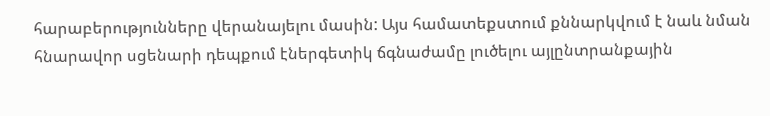հարաբերությունները վերանայելու մասին: Այս համատեքստում քննարկվում է նաև նման հնարավոր սցենարի դեպքում էներգետիկ ճգնաժամը լուծելու այլընտրանքային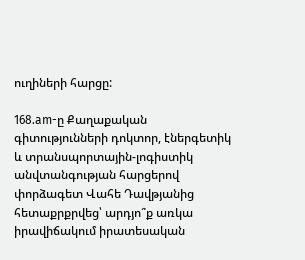ուղիների հարցը:

168.am-ը Քաղաքական գիտությունների դոկտոր, էներգետիկ և տրանսպորտային-լոգիստիկ անվտանգության հարցերով փորձագետ Վահե Դավթյանից հետաքրքրվեց՝ արդյո՞ք առկա իրավիճակում իրատեսական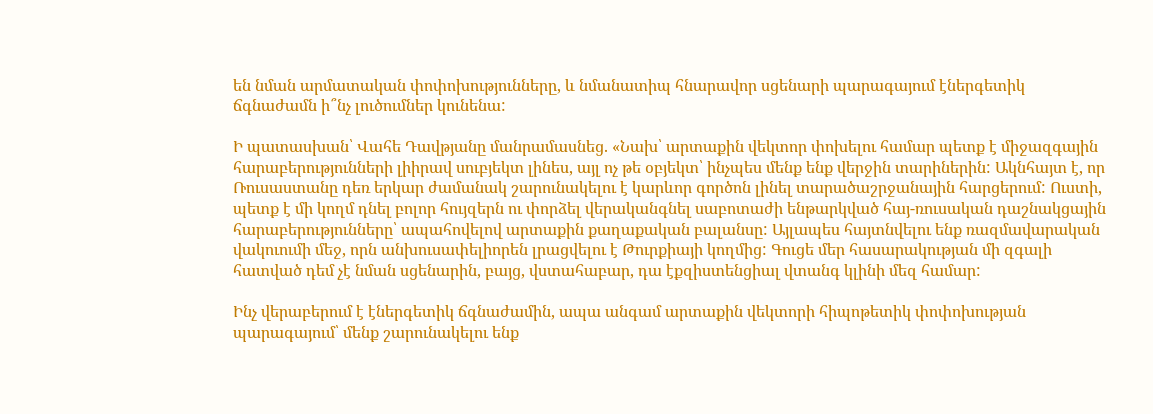են նման արմատական փոփոխությունները, և նմանատիպ հնարավոր սցենարի պարագայում էներգետիկ ճգնաժամն ի՞նչ լուծումներ կունենա:

Ի պատասխան՝ Վահե Դավթյանը մանրամասնեց. «Նախ՝ արտաքին վեկտոր փոխելու համար պետք է միջազգային հարաբերությունների լիիրավ սուբյեկտ լինես, այլ ոչ թե օբյեկտ՝ ինչպես մենք ենք վերջին տարիներին: Ակնհայտ է, որ Ռուսաստանը դեռ երկար ժամանակ շարունակելու է կարևոր գործոն լինել տարածաշրջանային հարցերում: Ուստի, պետք է մի կողմ դնել բոլոր հույզերն ու փորձել վերականգնել սաբոտաժի ենթարկված հայ-ռուսական դաշնակցային հարաբերությունները՝ ապահովելով արտաքին քաղաքական բալանսը: Այլապես հայտնվելու ենք ռազմավարական վակուումի մեջ, որն անխուսափելիորեն լրացվելու է Թուրքիայի կողմից: Գուցե մեր հասարակության մի զգալի հատված դեմ չէ նման սցենարին, բայց, վստահաբար, դա էքզիստենցիալ վտանգ կլինի մեզ համար:

Ինչ վերաբերում է էներգետիկ ճգնաժամին, ապա անգամ արտաքին վեկտորի հիպոթետիկ փոփոխության պարագայում՝ մենք շարունակելու ենք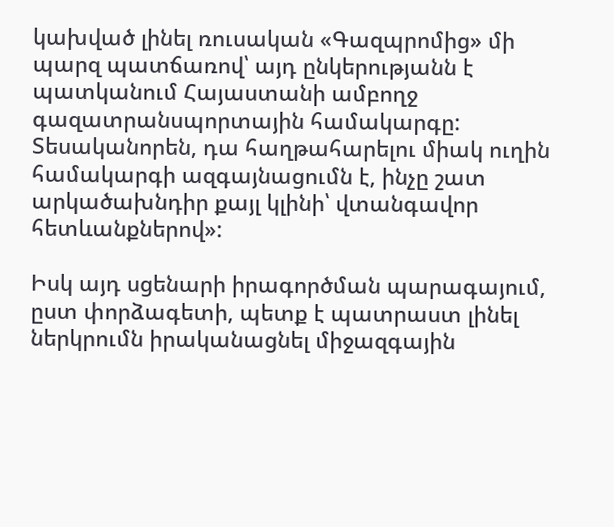կախված լինել ռուսական «Գազպրոմից» մի պարզ պատճառով՝ այդ ընկերությանն է պատկանում Հայաստանի ամբողջ գազատրանսպորտային համակարգը: Տեսականորեն, դա հաղթահարելու միակ ուղին համակարգի ազգայնացումն է, ինչը շատ արկածախնդիր քայլ կլինի՝ վտանգավոր հետևանքներով»:

Իսկ այդ սցենարի իրագործման պարագայում, ըստ փորձագետի, պետք է պատրաստ լինել ներկրումն իրականացնել միջազգային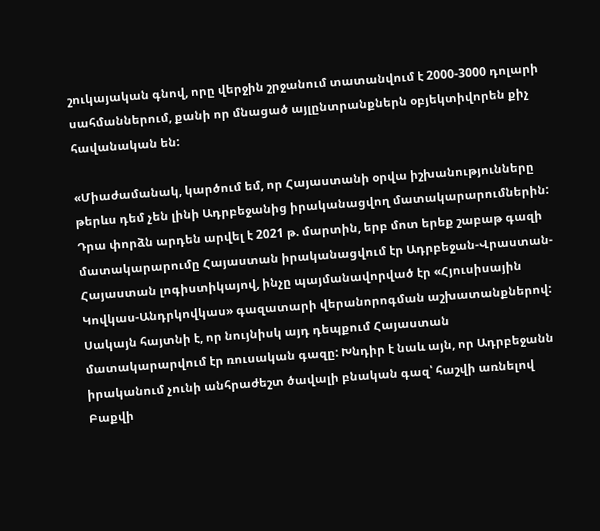շուկայական գնով, որը վերջին շրջանում տատանվում է 2000-3000 դոլարի սահմաններում, քանի որ մնացած այլընտրանքներն օբյեկտիվորեն քիչ հավանական են:

«Միաժամանակ, կարծում եմ, որ Հայաստանի օրվա իշխանությունները թերևս դեմ չեն լինի Ադրբեջանից իրականացվող մատակարարումներին: Դրա փորձն արդեն արվել է 2021 թ. մարտին, երբ մոտ երեք շաբաթ գազի մատակարարումը Հայաստան իրականացվում էր Ադրբեջան-Վրաստան-Հայաստան լոգիստիկայով, ինչը պայմանավորված էր «Հյուսիսային Կովկաս-Անդրկովկաս» գազատարի վերանորոգման աշխատանքներով: Սակայն հայտնի է, որ նույնիսկ այդ դեպքում Հայաստան մատակարարվում էր ռուսական գազը: Խնդիր է նաև այն, որ Ադրբեջանն իրականում չունի անհրաժեշտ ծավալի բնական գազ՝ հաշվի առնելով Բաքվի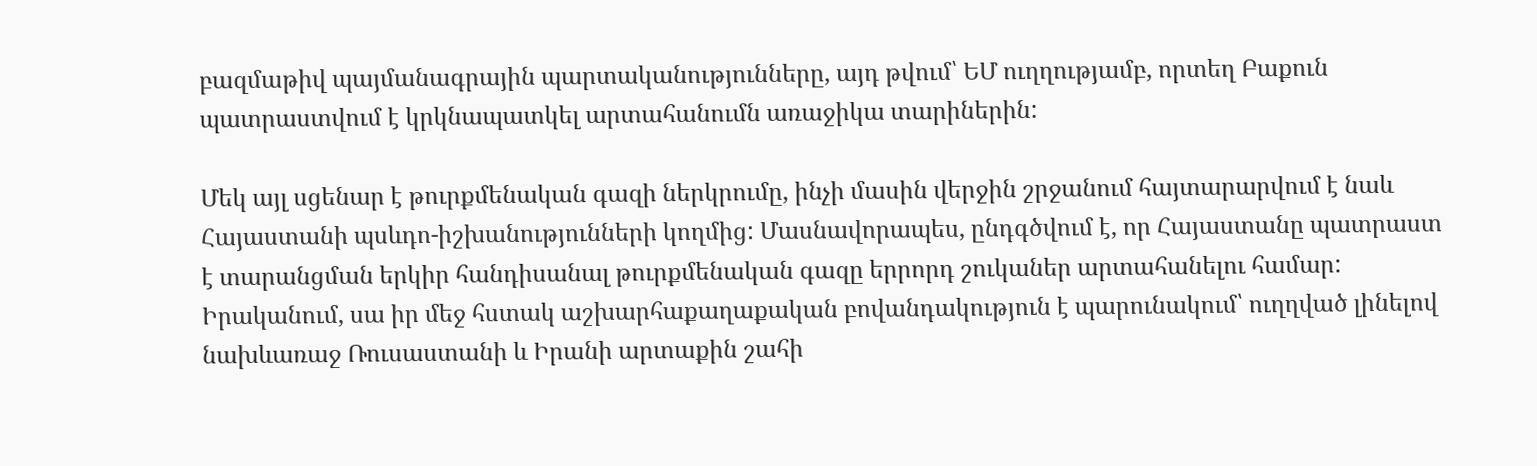բազմաթիվ պայմանագրային պարտականությունները, այդ թվում՝ ԵՄ ուղղությամբ, որտեղ Բաքուն պատրաստվում է կրկնապատկել արտահանումն առաջիկա տարիներին:

Մեկ այլ սցենար է թուրքմենական գազի ներկրումը, ինչի մասին վերջին շրջանում հայտարարվում է նաև Հայաստանի պսևդո-իշխանությունների կողմից: Մասնավորապես, ընդգծվում է, որ Հայաստանը պատրաստ է տարանցման երկիր հանդիսանալ թուրքմենական գազը երրորդ շուկաներ արտահանելու համար: Իրականում, սա իր մեջ հստակ աշխարհաքաղաքական բովանդակություն է պարունակում՝ ուղղված լինելով նախևառաջ Ռուսաստանի և Իրանի արտաքին շահի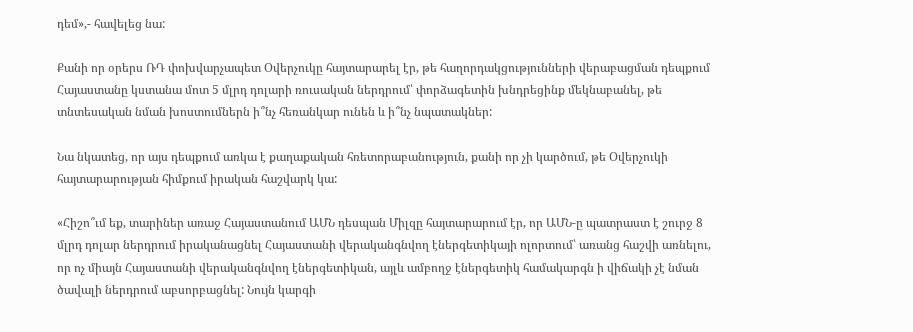դեմ»,- հավելեց նա:

Քանի որ օրերս ՌԴ փոխվարչապետ Օվերչուկը հայտարարել էր, թե հաղորդակցությունների վերաբացման դեպքում Հայաստանը կստանա մոտ 5 մլրդ դոլարի ռուսական ներդրում՝ փորձագետին խնդրեցինք մեկնաբանել, թե տնտեսական նման խոստումներն ի՞նչ հեռանկար ունեն և ի՞նչ նպատակներ:

Նա նկատեց, որ այս դեպքում առկա է քաղաքական հռետորաբանություն, քանի որ չի կարծում, թե Օվերչուկի հայտարարության հիմքում իրական հաշվարկ կա:

«Հիշո՞ւմ եք, տարիներ առաջ Հայաստանում ԱՄՆ դեսպան Միլզը հայտարարում էր, որ ԱՄՆ-ը պատրաստ է շուրջ 8 մլրդ դոլար ներդրում իրականացնել Հայաստանի վերականգնվող էներգետիկայի ոլորտում՝ առանց հաշվի առնելու, որ ոչ միայն Հայաստանի վերականգնվող էներգետիկան, այլև ամբողջ էներգետիկ համակարգն ի վիճակի չէ նման ծավալի ներդրում աբսորբացնել: Նույն կարգի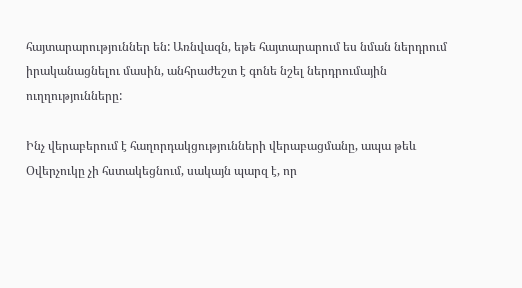հայտարարություններ են: Առնվազն, եթե հայտարարում ես նման ներդրում իրականացնելու մասին, անհրաժեշտ է գոնե նշել ներդրումային ուղղությունները:

Ինչ վերաբերում է հաղորդակցությունների վերաբացմանը, ապա թեև Օվերչուկը չի հստակեցնում, սակայն պարզ է, որ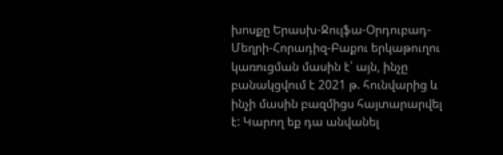խոսքը Երասխ-Ջուլֆա-Օրդուբադ-Մեղրի-Հորադիզ-Բաքու երկաթուղու կառուցման մասին է՝ այն, ինչը բանակցվում է 2021 թ. հունվարից և ինչի մասին բազմիցս հայտարարվել է: Կարող եք դա անվանել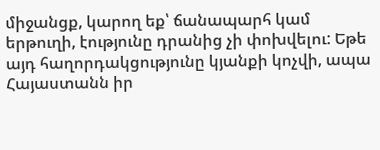միջանցք, կարող եք՝ ճանապարհ կամ երթուղի, էությունը դրանից չի փոխվելու: Եթե այդ հաղորդակցությունը կյանքի կոչվի, ապա Հայաստանն իր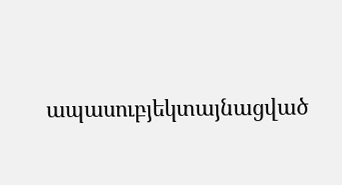ապասուբյեկտայնացված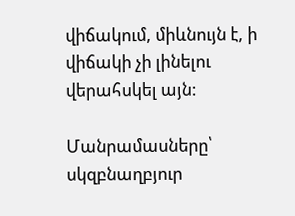վիճակում, միևնույն է, ի վիճակի չի լինելու վերահսկել այն:

Մանրամասները՝ սկզբնաղբյուր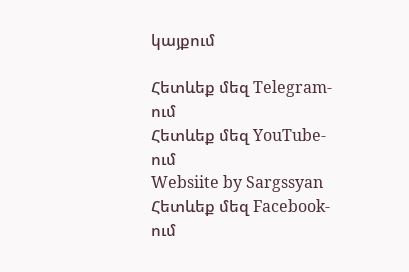կայքում

Հետևեք մեզ Telegram-ում
Հետևեք մեզ YouTube-ում
Websiite by Sargssyan
Հետևեք մեզ Facebook-ում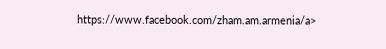https://www.facebook.com/zham.am.armenia/a>